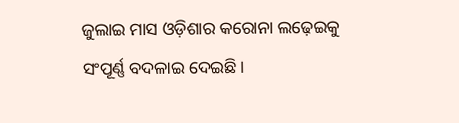ଜୁଲାଇ ମାସ ଓଡ଼ିଶାର କରୋନା ଲଢ଼େଇକୁ ସଂପୂର୍ଣ୍ଣ ବଦଳାଇ ଦେଇଛି।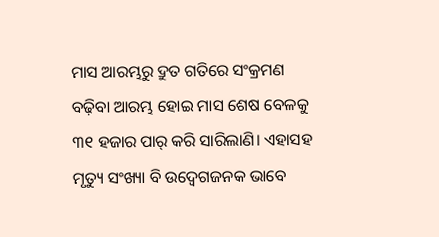ମାସ ଆରମ୍ଭରୁ ଦ୍ରୁତ ଗତିରେ ସଂକ୍ରମଣ ବଢ଼ିବା ଆରମ୍ଭ ହୋଇ ମାସ ଶେଷ ବେଳକୁ ୩୧ ହଜାର ପାର୍ କରି ସାରିଲାଣି। ଏହାସହ ମୃତ୍ୟୁ ସଂଖ୍ୟା ବି ଉଦ୍ବେଗଜନକ ଭାବେ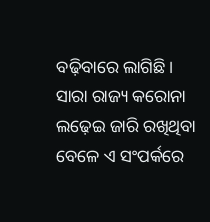ବଢ଼ିବାରେ ଲାଗିଛି। ସାରା ରାଜ୍ୟ କରୋନା ଲଢ଼େଇ ଜାରି ରଖିଥିବା ବେଳେ ଏ ସଂପର୍କରେ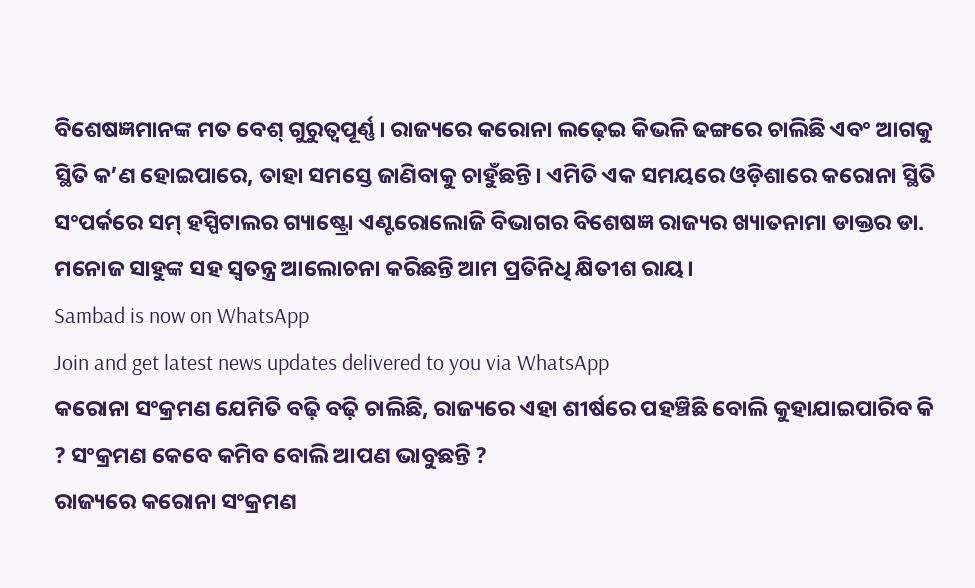ବିଶେଷଜ୍ଞମାନଙ୍କ ମତ ବେଶ୍ ଗୁରୁତ୍ବପୂର୍ଣ୍ଣ। ରାଜ୍ୟରେ କରୋନା ଲଢ଼େଇ କିଭଳି ଢଙ୍ଗରେ ଚାଲିଛି ଏବଂ ଆଗକୁ ସ୍ଥିତି କ’ଣ ହୋଇପାରେ, ତାହା ସମସ୍ତେ ଜାଣିବାକୁ ଚାହୁଁଛନ୍ତି। ଏମିତି ଏକ ସମୟରେ ଓଡ଼ିଶାରେ କରୋନା ସ୍ଥିତି ସଂପର୍କରେ ସମ୍ ହସ୍ପିଟାଲର ଗ୍ୟାଷ୍ଟ୍ରୋ ଏଣ୍ଟରୋଲୋଜି ବିଭାଗର ବିଶେଷଜ୍ଞ ରାଜ୍ୟର ଖ୍ୟାତନାମା ଡାକ୍ତର ଡା. ମନୋଜ ସାହୁଙ୍କ ସହ ସ୍ବତନ୍ତ୍ର ଆଲୋଚନା କରିଛନ୍ତି ଆମ ପ୍ରତିନିଧି କ୍ଷିତୀଶ ରାୟ।
Sambad is now on WhatsApp
Join and get latest news updates delivered to you via WhatsApp
କରୋନା ସଂକ୍ରମଣ ଯେମିତି ବଢ଼ି ବଢ଼ି ଚାଲିଛି, ରାଜ୍ୟରେ ଏହା ଶୀର୍ଷରେ ପହଞ୍ଚିଛି ବୋଲି କୁହାଯାଇପାରିବ କି ? ସଂକ୍ରମଣ କେବେ କମିବ ବୋଲି ଆପଣ ଭାବୁଛନ୍ତି ?
ରାଜ୍ୟରେ କରୋନା ସଂକ୍ରମଣ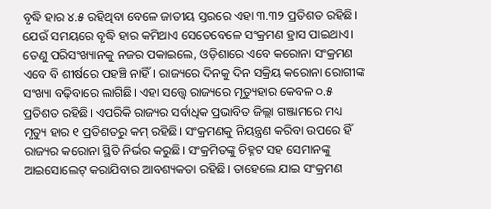ବୃଦ୍ଧି ହାର ୪.୫ ରହିଥିବା ବେଳେ ଜାତୀୟ ସ୍ତରରେ ଏହା ୩.୩୨ ପ୍ରତିଶତ ରହିଛି। ଯେଉଁ ସମୟରେ ବୃଦ୍ଧି ହାର କମିଥାଏ ସେତେବେଳେ ସଂକ୍ରମଣ ହ୍ରାସ ପାଇଥାଏ। ତେଣୁ ପରିସଂଖ୍ୟାନକୁ ନଜର ପକାଇଲେ, ଓଡ଼ିଶାରେ ଏବେ କରୋନା ସଂକ୍ରମଣ ଏବେ ବି ଶୀର୍ଷରେ ପହଞ୍ଚି ନାହିଁ। ରାଜ୍ୟରେ ଦିନକୁ ଦିନ ସକ୍ରିୟ କରୋନା ରୋଗୀଙ୍କ ସଂଖ୍ୟା ବଢ଼ିବାରେ ଲାଗିଛି। ଏହା ସତ୍ତ୍ବେ ରାଜ୍ୟରେ ମୃତ୍ୟୁହାର କେବଳ ୦.୫ ପ୍ରତିଶତ ରହିଛି। ଏପରିକି ରାଜ୍ୟର ସର୍ବାଧିକ ପ୍ରଭାବିତ ଜିଲ୍ଲା ଗଞ୍ଜାମରେ ମଧ୍ୟ ମୃତ୍ୟୁ ହାର ୧ ପ୍ରତିଶତରୁ କମ୍ ରହିଛି। ସଂକ୍ରମଣକୁ ନିୟନ୍ତ୍ରଣ କରିବା ଉପରେ ହିଁ ରାଜ୍ୟର କରୋନା ସ୍ଥିତି ନିର୍ଭର କରୁଛି। ସଂକ୍ରମିତଙ୍କୁ ଚିହ୍ନଟ ସହ ସେମାନଙ୍କୁ ଆଇସୋଲେଟ୍ କରାଯିବାର ଆବଶ୍ୟକତା ରହିଛି। ତାହେଲେ ଯାଇ ସଂକ୍ରମଣ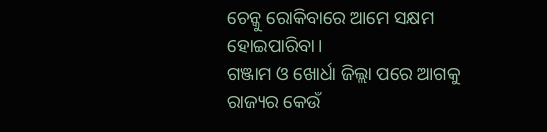ଚେନ୍କୁ ରୋକିବାରେ ଆମେ ସକ୍ଷମ ହୋଇପାରିବା।
ଗଞ୍ଜାମ ଓ ଖୋର୍ଧା ଜିଲ୍ଲା ପରେ ଆଗକୁ ରାଜ୍ୟର କେଉଁ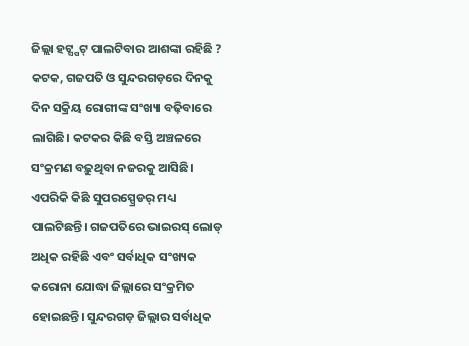ଜିଲ୍ଲା ହଟ୍ସ୍ପଟ୍ ପାଲଟିବାର ଆଶଙ୍କା ରହିଛି ?
କଟକ, ଗଜପତି ଓ ସୁନ୍ଦରଗଡ଼ରେ ଦିନକୁ ଦିନ ସକ୍ରିୟ ରୋଗୀଙ୍କ ସଂଖ୍ୟା ବଢ଼ିବାରେ ଲାଗିଛି। କଟକର କିଛି ବସ୍ତି ଅଞ୍ଚଳରେ ସଂକ୍ରମଣ ବଢ଼ୁଥିବା ନଜରକୁ ଆସିଛି। ଏପରିକି କିଛି ସୁପରସ୍ପ୍ରେଡର୍ ମଧ୍ୟ ପାଲଟିଛନ୍ତି। ଗଜପତିରେ ଭାଇରସ୍ ଲୋଡ୍ ଅଧିକ ରହିଛି ଏବଂ ସର୍ବାଧିକ ସଂଖ୍ୟକ କରୋନା ଯୋଦ୍ଧା ଜିଲ୍ଲାରେ ସଂକ୍ରମିତ ହୋଇଛନ୍ତି। ସୁନ୍ଦରଗଡ଼ ଜିଲ୍ଲାର ସର୍ବାଧିକ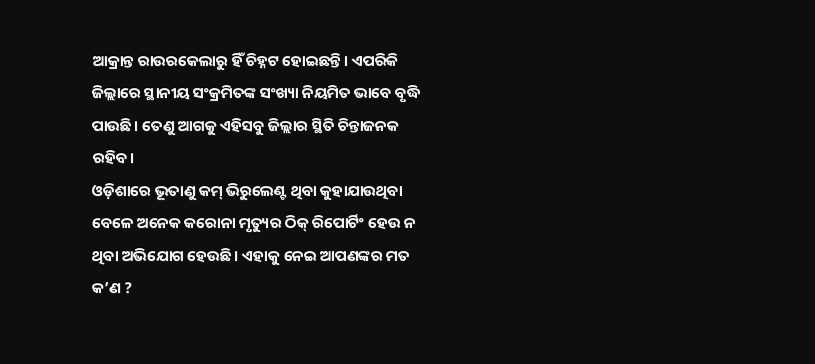ଆକ୍ରାନ୍ତ ରାଉରକେଲାରୁ ହିଁ ଚିହ୍ନଟ ହୋଇଛନ୍ତି। ଏପରିକି ଜିଲ୍ଲାରେ ସ୍ଥାନୀୟ ସଂକ୍ରମିତଙ୍କ ସଂଖ୍ୟା ନିୟମିତ ଭାବେ ବୃଦ୍ଧି ପାଉଛି। ତେଣୁ ଆଗକୁ ଏହିସବୁ ଜିଲ୍ଲାର ସ୍ଥିତି ଚିନ୍ତାଜନକ ରହିବ।
ଓଡ଼ିଶାରେ ଭୂତାଣୁ କମ୍ ଭିରୁଲେଣ୍ଟ ଥିବା କୁହାଯାଉଥିବା ବେଳେ ଅନେକ କରୋନା ମୃତ୍ୟୁର ଠିକ୍ ରିପୋର୍ଟିଂ ହେଉ ନ ଥିବା ଅଭିଯୋଗ ହେଉଛି। ଏହାକୁ ନେଇ ଆପଣଙ୍କର ମତ କ’ଣ ?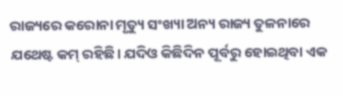ରାଜ୍ୟରେ କରୋନା ମୃତ୍ୟୁ ସଂଖ୍ୟା ଅନ୍ୟ ରାଜ୍ୟ ତୁଳନାରେ ଯଥେଷ୍ଟ କମ୍ ରହିଛି। ଯଦିଓ କିଛିଦିନ ପୂର୍ବରୁ ହୋଇଥିବା ଏକ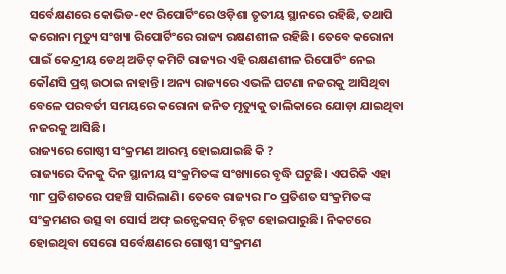ସର୍ବେକ୍ଷଣରେ କୋଭିଡ-୧୯ ରିପୋର୍ଟିଂରେ ଓଡ଼ିଶା ତୃତୀୟ ସ୍ଥାନରେ ରହିଛି, ତଥାପି କରୋନା ମୃତ୍ୟୁ ସଂଖ୍ୟା ରିପୋର୍ଟିଂରେ ରାଜ୍ୟ ରକ୍ଷଣଶୀଳ ରହିଛି। ତେବେ କରୋନା ପାଇଁ କେନ୍ଦ୍ରୀୟ ଡେଥ୍ ଅଡିଟ୍ କମିଟି ରାଜ୍ୟର ଏହି ରକ୍ଷଣଶୀଳ ରିପୋର୍ଟିଂ ନେଇ କୌଣସି ପ୍ରଶ୍ନ ଉଠାଇ ନାହାନ୍ତି। ଅନ୍ୟ ରାଜ୍ୟରେ ଏଭଳି ଘଟଣା ନଜରକୁ ଆସିଥିବା ବେଳେ ପରବର୍ତୀ ସମୟରେ କରୋନା ଜନିତ ମୃତ୍ୟୁକୁ ତାଲିକାରେ ଯୋଡ଼ା ଯାଇଥିବା ନଜରକୁ ଆସିଛି।
ରାଜ୍ୟରେ ଗୋଷ୍ଠୀ ସଂକ୍ରମଣ ଆରମ୍ଭ ହୋଇଯାଇଛି କି ?
ରାଜ୍ୟରେ ଦିନକୁ ଦିନ ସ୍ଥାନୀୟ ସଂକ୍ରମିତଙ୍କ ସଂଖ୍ୟାରେ ବୃଦ୍ଧି ଘଟୁଛି। ଏପରିକି ଏହା ୩୮ ପ୍ରତିଶତରେ ପହଞ୍ଚି ସାରିଲାଣି। ତେବେ ରାଜ୍ୟର ୮୦ ପ୍ରତିଶତ ସଂକ୍ରମିତଙ୍କ ସଂକ୍ରମଣର ଉତ୍ସ ବା ସୋର୍ସ ଅଫ୍ ଇନ୍ଫେକସନ୍ ଚିହ୍ନଟ ହୋଇପାରୁଛି। ନିକଟରେ ହୋଇଥିବା ସେରୋ ସର୍ବେକ୍ଷଣରେ ଗୋଷ୍ଠୀ ସଂକ୍ରମଣ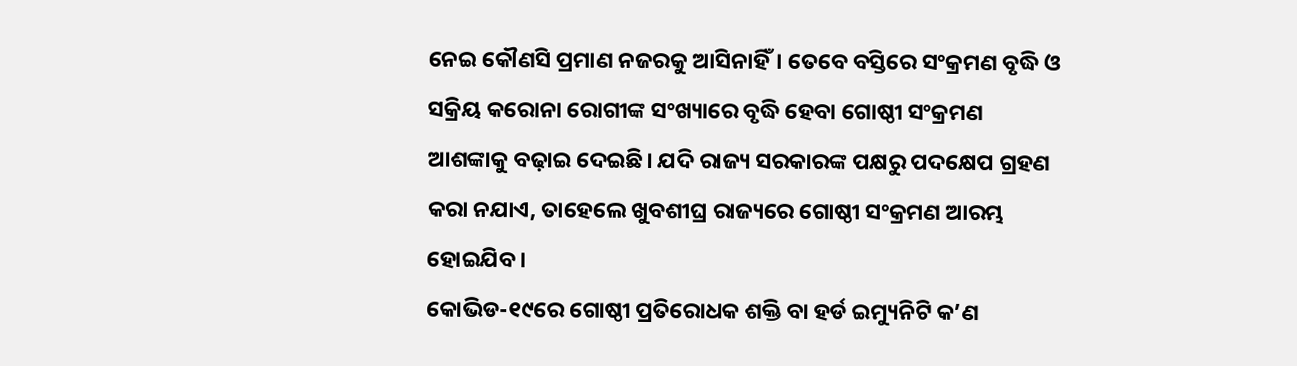ନେଇ କୌଣସି ପ୍ରମାଣ ନଜରକୁ ଆସିନାହିଁ। ତେବେ ବସ୍ତିରେ ସଂକ୍ରମଣ ବୃଦ୍ଧି ଓ ସକ୍ରିୟ କରୋନା ରୋଗୀଙ୍କ ସଂଖ୍ୟାରେ ବୃଦ୍ଧି ହେବା ଗୋଷ୍ଠୀ ସଂକ୍ରମଣ ଆଶଙ୍କାକୁ ବଢ଼ାଇ ଦେଇଛି। ଯଦି ରାଜ୍ୟ ସରକାରଙ୍କ ପକ୍ଷରୁ ପଦକ୍ଷେପ ଗ୍ରହଣ କରା ନଯାଏ, ତାହେଲେ ଖୁବଶୀଘ୍ର ରାଜ୍ୟରେ ଗୋଷ୍ଠୀ ସଂକ୍ରମଣ ଆରମ୍ଭ ହୋଇଯିବ।
କୋଭିଡ-୧୯ରେ ଗୋଷ୍ଠୀ ପ୍ରତିରୋଧକ ଶକ୍ତି ବା ହର୍ଡ ଇମ୍ୟୁନିଟି କ’ଣ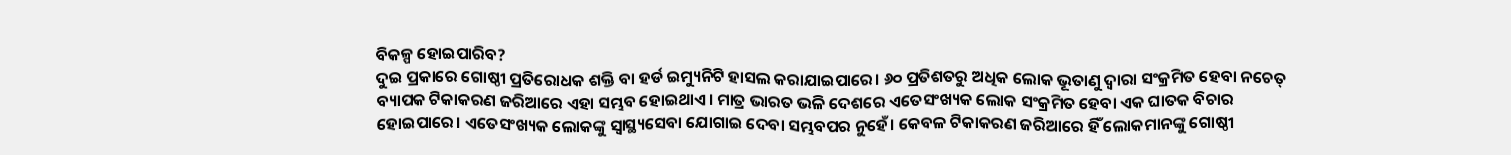ବିକଳ୍ପ ହୋଇପାରିବ?
ଦୁଇ ପ୍ରକାରେ ଗୋଷ୍ଠୀ ପ୍ରତିରୋଧକ ଶକ୍ତି ବା ହର୍ଡ ଇମ୍ୟୁନିଟି ହାସଲ କରାଯାଇପାରେ। ୬୦ ପ୍ରତିଶତରୁ ଅଧିକ ଲୋକ ଭୂତାଣୁ ଦ୍ବାରା ସଂକ୍ରମିତ ହେବା ନଚେତ୍ ବ୍ୟାପକ ଟିକାକରଣ ଜରିଆରେ ଏହା ସମ୍ଭବ ହୋଇଥାଏ। ମାତ୍ର ଭାରତ ଭଳି ଦେଶରେ ଏତେସଂଖ୍ୟକ ଲୋକ ସଂକ୍ରମିତ ହେବା ଏକ ଘାତକ ବିଚାର ହୋଇପାରେ। ଏତେସଂଖ୍ୟକ ଲୋକଙ୍କୁ ସ୍ବାସ୍ଥ୍ୟସେବା ଯୋଗାଇ ଦେବା ସମ୍ଭବପର ନୁହେଁ। କେବଳ ଟିକାକରଣ ଜରିଆରେ ହିଁ ଲୋକମାନଙ୍କୁ ଗୋଷ୍ଠୀ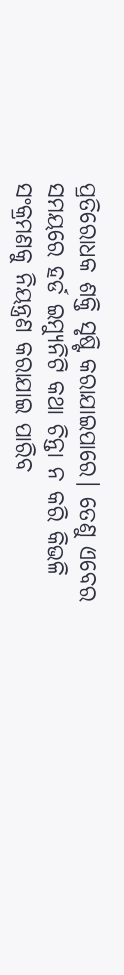ପ୍ରତିରୋଧକ ଶକ୍ତି ସୃଷ୍ଟି କରାଯାଇପାରେ। ତେଣୁ ଏବେର ସମୟରେ ହର୍ଡ ଇମ୍ୟୁନିଟି କଥା ଚିନ୍ତା ନ କରି କିଭଳି ସଂକ୍ରମଣକୁ ନିୟନ୍ତ୍ରଣ କରାଯାଇ ପାରିବ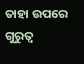ତାହା ଉପରେ ଗୁରୁତ୍ବ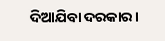ଦିଆଯିବା ଦରକାର।